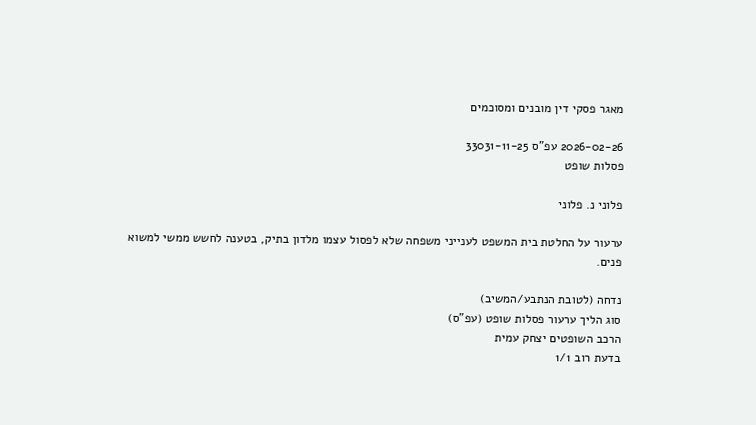מאגר פסקי דין מובנים ומסוכמים

2026-02-26 עפ"ס 33031-11-25
פסלות שופט

פלוני נ. פלוני

ערעור על החלטת בית המשפט לענייני משפחה שלא לפסול עצמו מלדון בתיק, בטענה לחשש ממשי למשוא פנים.

נדחה (לטובת הנתבע/המשיב)
סוג הליך ערעור פסלות שופט (עפ"ס)
הרכב השופטים יצחק עמית
בדעת רוב 1/1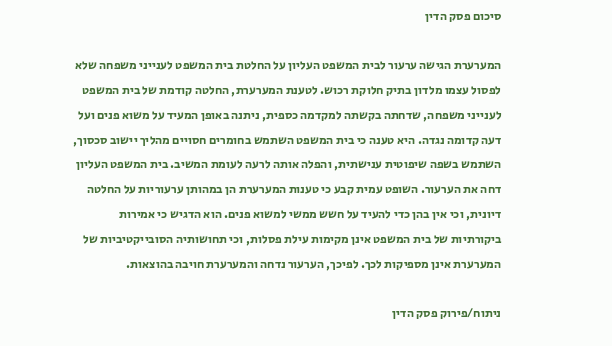סיכום פסק הדין

המערערת הגישה ערעור לבית המשפט העליון על החלטת בית המשפט לענייני משפחה שלא לפסול עצמו מלדון בתיק חלוקת רכוש. לטענת המערערת, החלטה קודמת של בית המשפט לענייני משפחה, שדחתה בקשתה למקדמה כספית, ניתנה באופן המעיד על משוא פנים ועל דעה קדומה נגדה. היא טענה כי בית המשפט השתמש בחומרים חסויים מהליך יישוב סכסוך, השתמש בשפה שיפוטית ענישתית, והפלה אותה לרעה לעומת המשיב. בית המשפט העליון דחה את הערעור. השופט עמית קבע כי טענות המערערת הן במהותן ערעוריות על החלטה דיונית, וכי אין בהן כדי להעיד על חשש ממשי למשוא פנים. הוא הדגיש כי אמירות ביקורתיות של בית המשפט אינן מקימות עילת פסלות, וכי תחושותיה הסובייקטיביות של המערערת אינן מספיקות לכך. לפיכך, הערעור נדחה והמערערת חויבה בהוצאות.

ניתוח/פירוק פסק הדין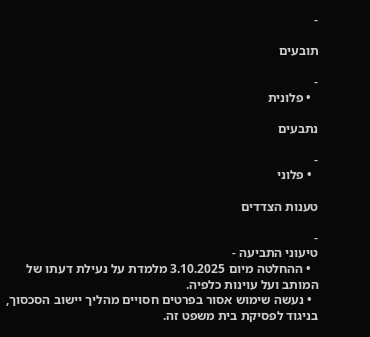-

תובעים

-
  • פלונית

נתבעים

-
  • פלוני

טענות הצדדים

-
טיעוני התביעה -
  • ההחלטה מיום 3.10.2025 מלמדת על נעילת דעתו של המותב ועל עוינות כלפיה.
  • נעשה שימוש אסור בפרטים חסויים מהליך יישוב הסכסוך, בניגוד לפסיקת בית משפט זה.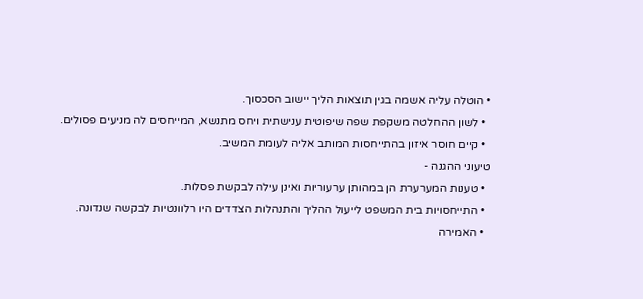• הוטלה עליה אשמה בגין תוצאות הליך יישוב הסכסוך.
  • לשון ההחלטה משקפת שפה שיפוטית ענישתית ויחס מתנשא, המייחסים לה מניעים פסולים.
  • קיים חוסר איזון בהתייחסות המותב אליה לעומת המשיב.
טיעוני ההגנה -
  • טענות המערערת הן במהותן ערעוריות ואינן עילה לבקשת פסלות.
  • התייחסויות בית המשפט לייעול ההליך והתנהלות הצדדים היו רלוונטיות לבקשה שנדונה.
  • האמירה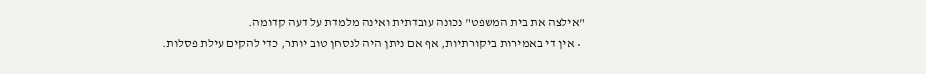"אילצה את בית המשפט" נכונה עובדתית ואינה מלמדת על דעה קדומה.
  • אין די באמירות ביקורתיות, אף אם ניתן היה לנסחן טוב יותר, כדי להקים עילת פסלות.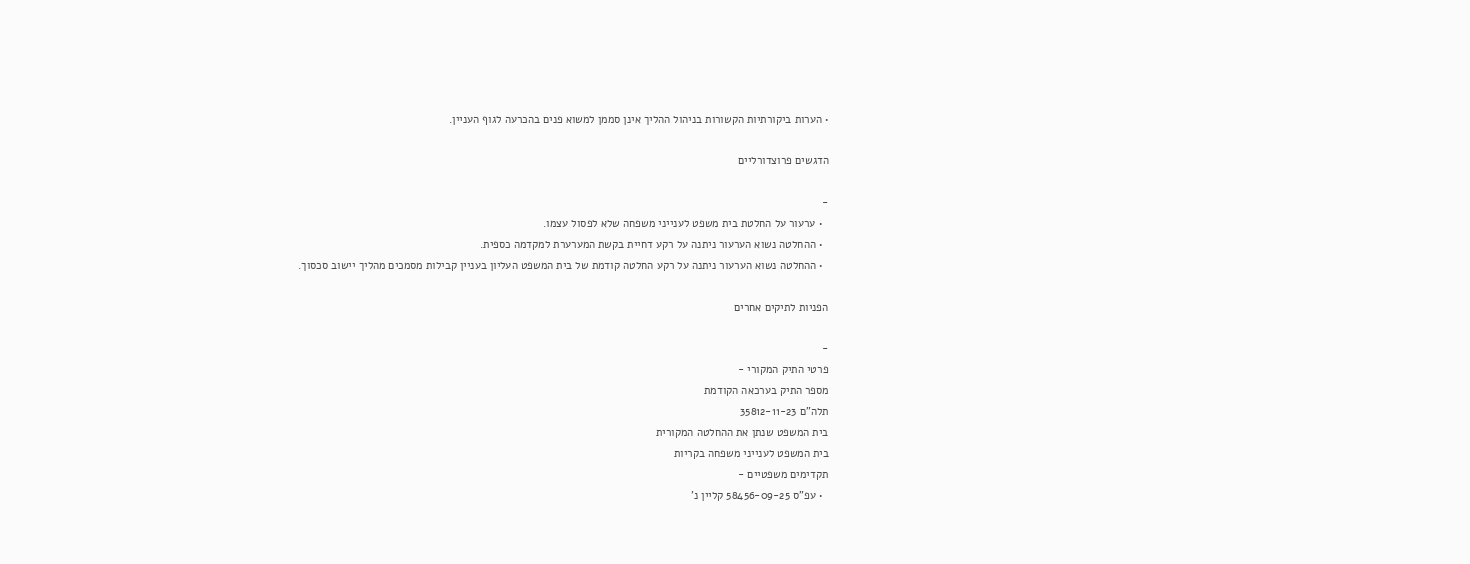• הערות ביקורתיות הקשורות בניהול ההליך אינן סממן למשוא פנים בהכרעה לגוף העניין.

הדגשים פרוצדורליים

-
  • ערעור על החלטת בית משפט לענייני משפחה שלא לפסול עצמו.
  • ההחלטה נשוא הערעור ניתנה על רקע דחיית בקשת המערערת למקדמה כספית.
  • ההחלטה נשוא הערעור ניתנה על רקע החלטה קודמת של בית המשפט העליון בעניין קבילות מסמכים מהליך יישוב סכסוך.

הפניות לתיקים אחרים

-
פרטי התיק המקורי -
מספר התיק בערכאה הקודמת
תלה"ם 35812-11-23
בית המשפט שנתן את ההחלטה המקורית
בית המשפט לענייני משפחה בקריות
תקדימים משפטיים -
  • עפ"ס 58456-09-25 קליין נ'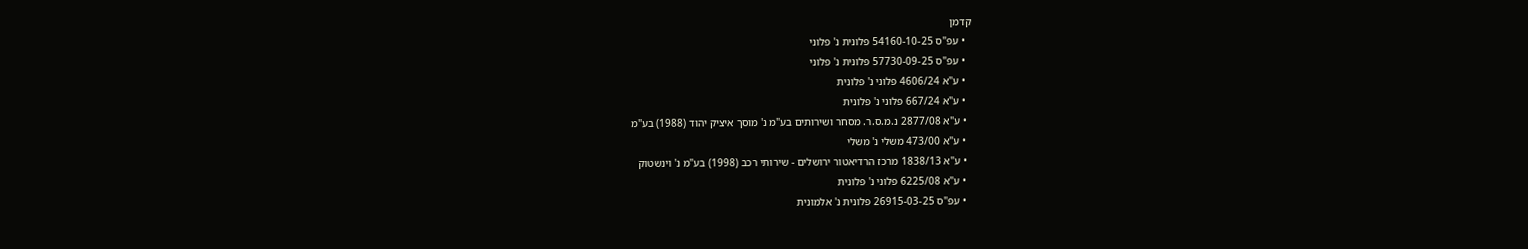קדמן
  • עפ"ס 54160-10-25 פלונית נ' פלוני
  • עפ"ס 57730-09-25 פלונית נ' פלוני
  • ע"א 4606/24 פלוני נ' פלונית
  • ע"א 667/24 פלוני נ' פלונית
  • ע"א 2877/08 נ.מ.ס.ר. מסחר ושירותים בע"מ נ' מוסך איציק יהוד (1988) בע"מ
  • ע"א 473/00 משלי נ' משלי
  • ע"א 1838/13 מרכז הרדיאטור ירושלים - שירותי רכב (1998) בע"מ נ' וינשטוק
  • ע"א 6225/08 פלוני נ' פלונית
  • עפ"ס 26915-03-25 פלונית נ' אלמונית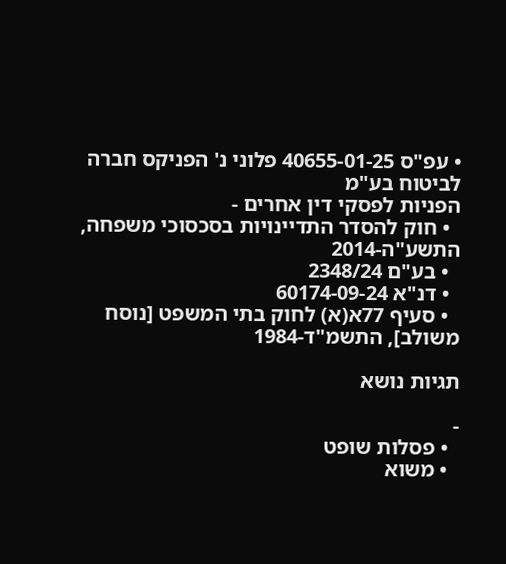• עפ"ס 40655-01-25 פלוני נ' הפניקס חברה לביטוח בע"מ
הפניות לפסקי דין אחרים -
  • חוק להסדר התדיינויות בסכסוכי משפחה, התשע"ה-2014
  • בע"ם 2348/24
  • דנ"א 60174-09-24
  • סעיף 77א(א) לחוק בתי המשפט [נוסח משולב], התשמ"ד-1984

תגיות נושא

-
  • פסלות שופט
  • משוא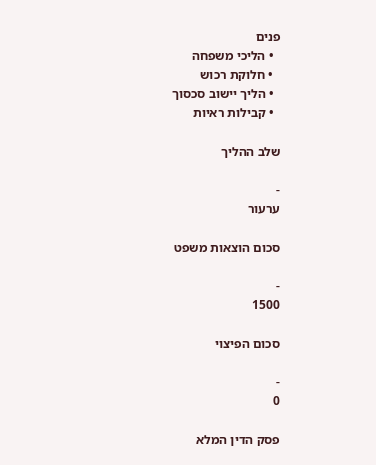פנים
  • הליכי משפחה
  • חלוקת רכוש
  • הליך יישוב סכסוך
  • קבילות ראיות

שלב ההליך

-
ערעור

סכום הוצאות משפט

-
1500

סכום הפיצוי

-
0

פסק הדין המלא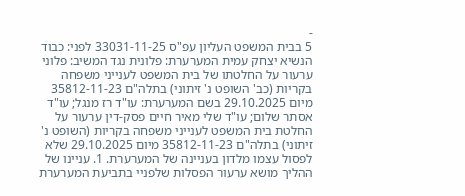-
5 בבית המשפט העליון עפ"ס 33031-11-25 לפני: כבוד הנשיא יצחק עמית המערערת: פלונית נגד המשיב: פלוני ערעור על החלטתו של בית המשפט לענייני משפחה בקריות (כב' השופט נ' זיתוני) בתלה"ם 35812-11-23 מיום 29.10.2025 בשם המערערת: עו"ד רז מנגל; עו"ד אסתר שלום; עו"ד שלי מאיר חיים פסק-דין ערעור על החלטת בית המשפט לענייני משפחה בקריות (השופט נ' זיתוני) בתלה"ם 35812-11-23 מיום 29.10.2025 שלא לפסול עצמו מלדון בעניינה של המערערת. 1. עניינו של ההליך מושא ערעור הפסלות שלפניי בתביעת המערערת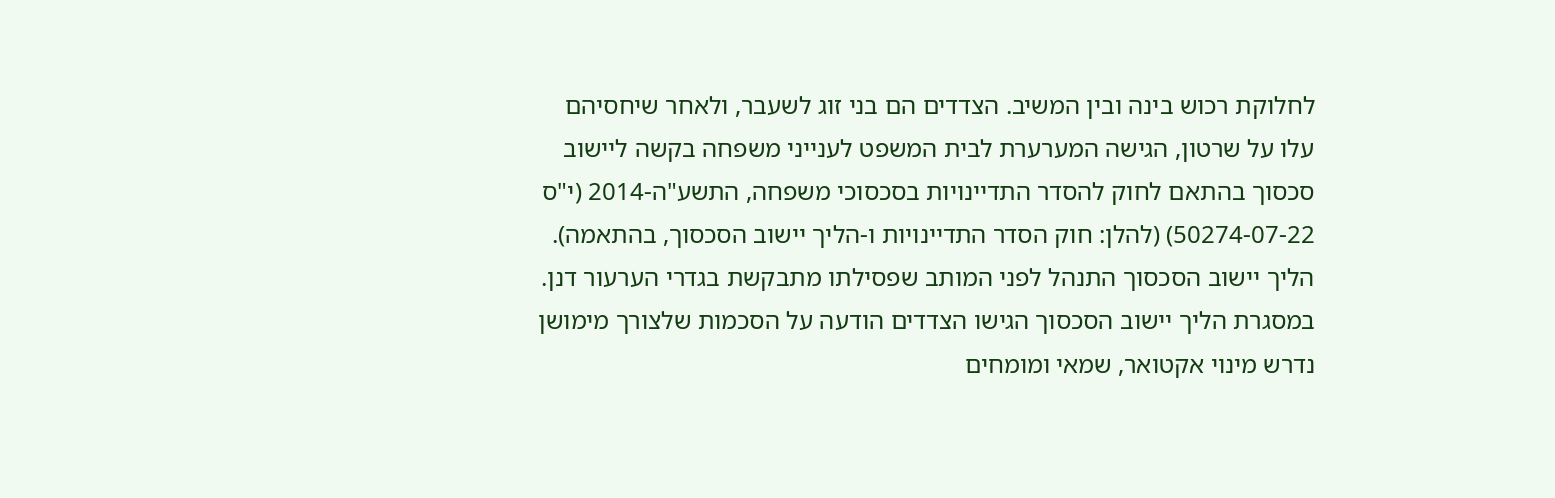לחלוקת רכוש בינה ובין המשיב. הצדדים הם בני זוג לשעבר, ולאחר שיחסיהם עלו על שרטון, הגישה המערערת לבית המשפט לענייני משפחה בקשה ליישוב סכסוך בהתאם לחוק להסדר התדיינויות בסכסוכי משפחה, התשע"ה-2014 (י"ס 50274-07-22) (להלן: חוק הסדר התדיינויות ו-הליך יישוב הסכסוך, בהתאמה). הליך יישוב הסכסוך התנהל לפני המותב שפסילתו מתבקשת בגדרי הערעור דנן. במסגרת הליך יישוב הסכסוך הגישו הצדדים הודעה על הסכמות שלצורך מימושן נדרש מינוי אקטואר, שמאי ומומחים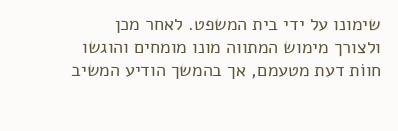שימונו על ידי בית המשפט. לאחר מכן ולצורך מימוש המתווה מונו מומחים והוגשו חווֹת דעת מטעמם, אך בהמשך הודיע המשיב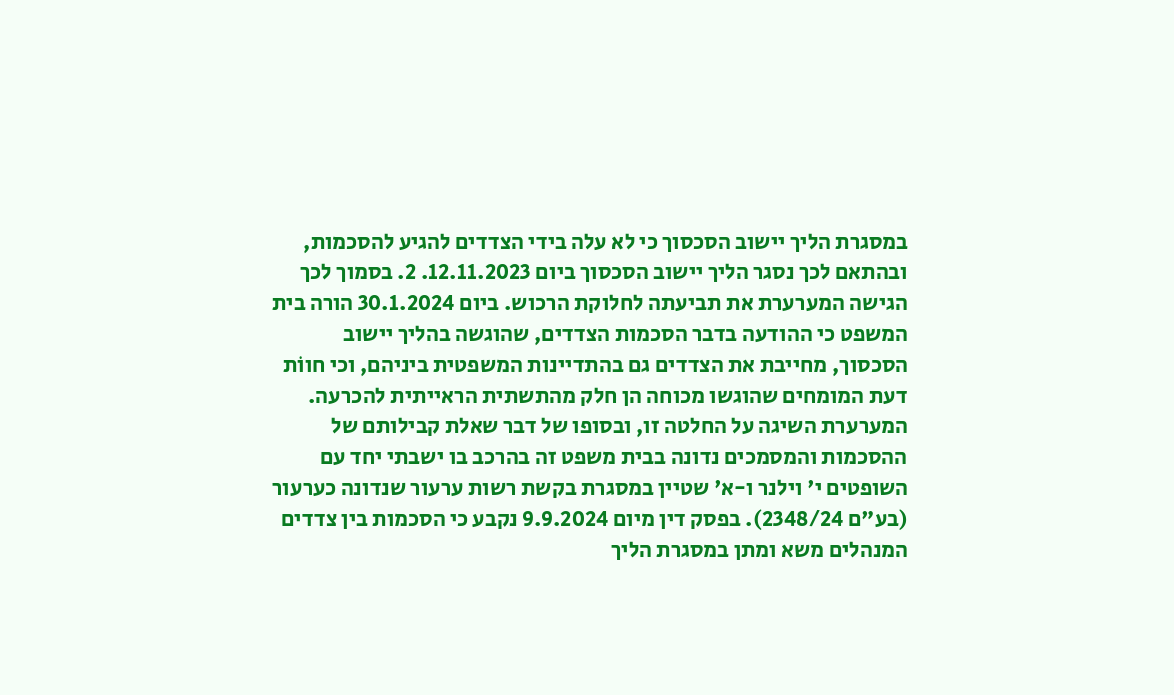במסגרת הליך יישוב הסכסוך כי לא עלה בידי הצדדים להגיע להסכמות, ובהתאם לכך נסגר הליך יישוב הסכסוך ביום 12.11.2023. 2. בסמוך לכך הגישה המערערת את תביעתה לחלוקת הרכוש. ביום 30.1.2024 הורה בית המשפט כי ההודעה בדבר הסכמות הצדדים, שהוגשה בהליך יישוב הסכסוך, מחייבת את הצדדים גם בהתדיינות המשפטית ביניהם, וכי חווֹת דעת המומחים שהוגשו מכוחה הן חלק מהתשתית הראייתית להכרעה. המערערת השיגה על החלטה זו, ובסופו של דבר שאלת קבילותם של ההסכמות והמסמכים נדונה בבית משפט זה בהרכב בו ישבתי יחד עם השופטים י' וילנר ו-א' שטיין במסגרת בקשת רשות ערעור שנדונה כערעור (בע"ם 2348/24). בפסק דין מיום 9.9.2024 נקבע כי הסכמות בין צדדים המנהלים משא ומתן במסגרת הליך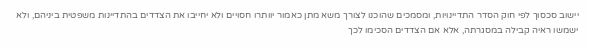יישוב סכסוך לפי חוק הסדר התדיינויות, ומסמכים שהוכנו לצורך משא מתן כאמור יוותרו חסויים ולא יחייבו את הצדדים בהתדיינות משפטית ביניהם, ולא ישמשו ראיה קבילה במסגרתה, אלא אם הצדדים הסכימו לכך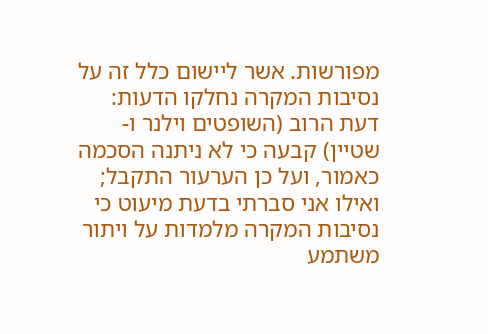מפורשות. אשר ליישום כלל זה על נסיבות המקרה נחלקו הדעות: דעת הרוב (השופטים וילנר ו-שטיין) קבעה כי לא ניתנה הסכמה כאמור, ועל כן הערעור התקבל; ואילו אני סברתי בדעת מיעוט כי נסיבות המקרה מלמדות על ויתור משתמע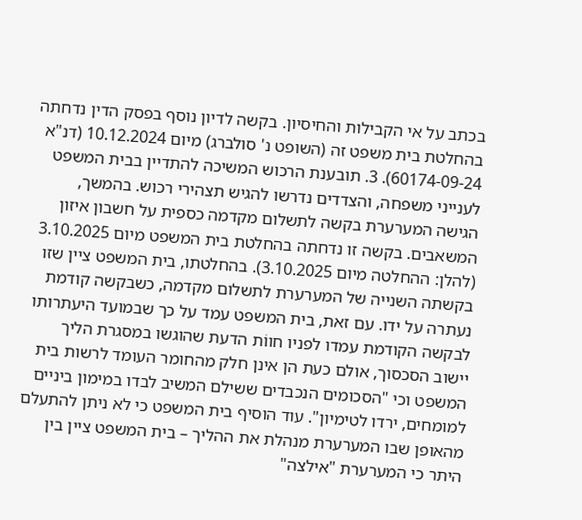בכתב על אי הקבילות והחיסיון. בקשה לדיון נוסף בפסק הדין נדחתה בהחלטת בית משפט זה (השופט נ' סולברג) מיום 10.12.2024 (דנ"א 60174-09-24). 3. תובענת הרכוש המשיכה להתדיין בבית המשפט לענייני משפחה, והצדדים נדרשו להגיש תצהירי רכוש. בהמשך, הגישה המערערת בקשה לתשלום מקדמה כספית על חשבון איזון המשאבים. בקשה זו נדחתה בהחלטת בית המשפט מיום 3.10.2025 (להלן: ההחלטה מיום 3.10.2025). בהחלטתו, בית המשפט ציין שזו בקשתה השנייה של המערערת לתשלום מקדמה, כשבקשה קודמת נעתרה על ידו. עם זאת, בית המשפט עמד על כך שבמועד היעתרותו לבקשה הקודמת עמדו לפניו חווֹת הדעת שהוגשו במסגרת הליך יישוב הסכסוך, אולם כעת הן אינן חלק מהחומר העומד לרשות בית המשפט וכי "הסכומים הנכבדים ששילם המשיב לבדו במימון ביניים למומחים, ירדו לטימיון". עוד הוסיף בית המשפט כי לא ניתן להתעלם מהאופן שבו המערערת מנהלת את ההליך – בית המשפט ציין בין היתר כי המערערת "אילצה"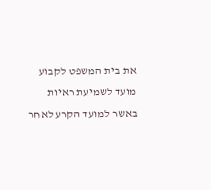את בית המשפט לקבוע מועד לשמיעת ראיות באשר למועד הקרע לאחר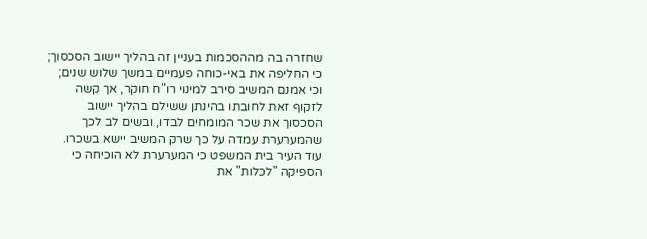שחזרה בה מההסכמות בעניין זה בהליך יישוב הסכסוך; כי החליפה את באי-כוחה פעמיים במשך שלוש שנים; וכי אמנם המשיב סירב למינוי רו"ח חוקר, אך קשה לזקוף זאת לחובתו בהינתן ששילם בהליך יישוב הסכסוך את שכר המומחים לבדו, ובשים לב לכך שהמערערת עמדה על כך שרק המשיב יישא בשכרו. עוד העיר בית המשפט כי המערערת לא הוכיחה כי הספיקה "לכלות" את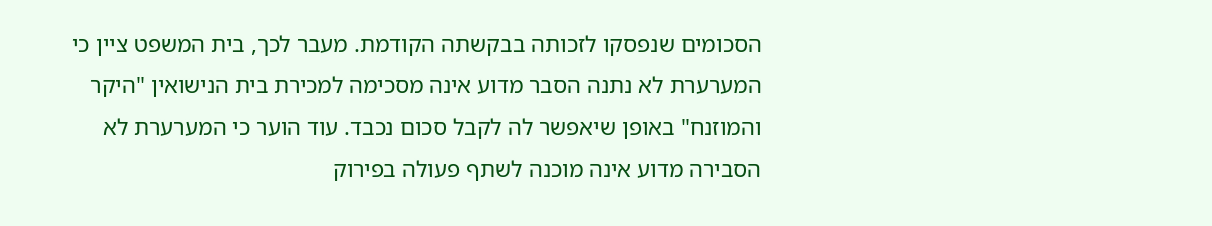הסכומים שנפסקו לזכותה בבקשתה הקודמת. מעבר לכך, בית המשפט ציין כי המערערת לא נתנה הסבר מדוע אינה מסכימה למכירת בית הנישואין "היקר והמוזנח" באופן שיאפשר לה לקבל סכום נכבד. עוד הוער כי המערערת לא הסבירה מדוע אינה מוכנה לשתף פעולה בפירוק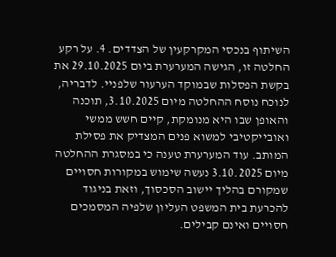השיתוף בנכסי המקרקעין של הצדדים. 4. על רקע החלטה זו, הגישה המערערת ביום 29.10.2025 את בקשת הפסלות שבמוקד הערעור שלפניי. לדבריה, לנוכח נוסח ההחלטה מיום 3.10.2025, תוכנה והאופן שבו היא מנומקת, קיים חשש ממשי ואובייקטיבי למשוא פנים המצדיק את פסילת המותב. עוד המערערת טענה כי במסגרת ההחלטה מיום 3.10.2025 נעשה שימוש במקורות חסויים שמקורם בהליך יישוב הסכסוך, וזאת בניגוד להכרעת בית המשפט העליון שלפיה המסמכים חסויים ואינם קבילים.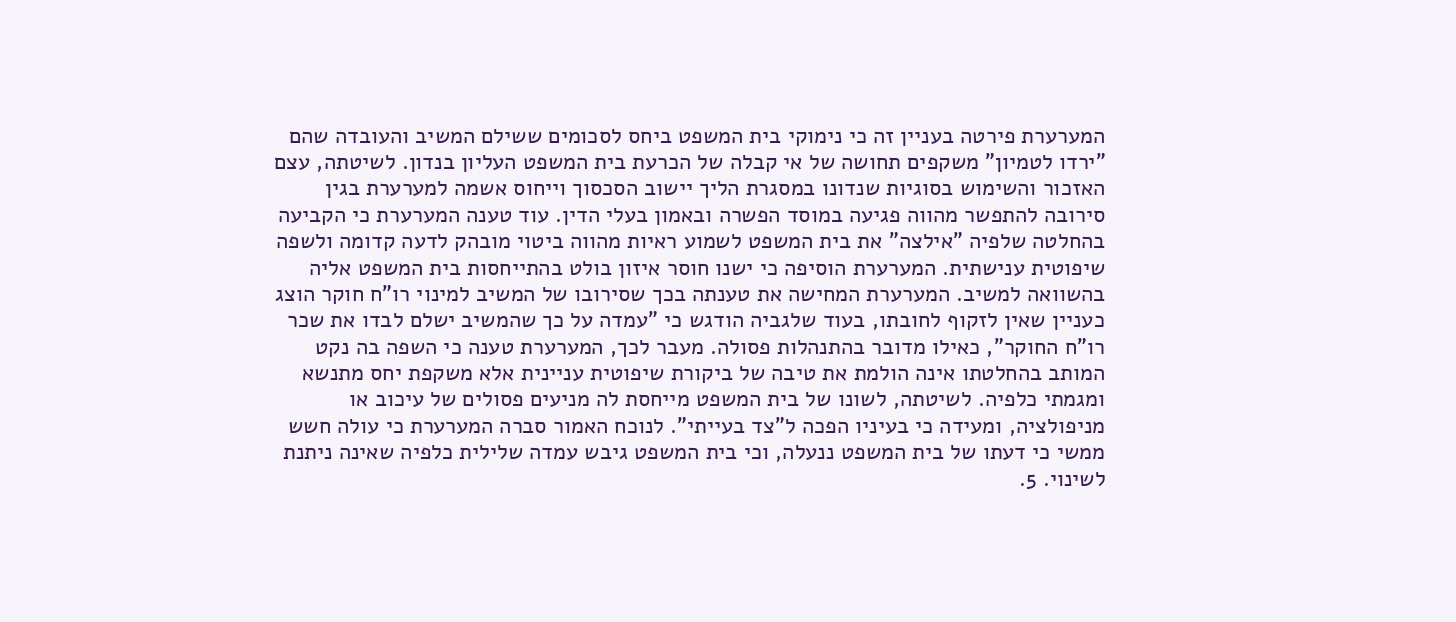המערערת פירטה בעניין זה כי נימוקי בית המשפט ביחס לסכומים ששילם המשיב והעובדה שהם "ירדו לטמיון" משקפים תחושה של אי קבלה של הכרעת בית המשפט העליון בנדון. לשיטתה, עצם האזכור והשימוש בסוגיות שנדונו במסגרת הליך יישוב הסכסוך וייחוס אשמה למערערת בגין סירובה להתפשר מהווה פגיעה במוסד הפשרה ובאמון בעלי הדין. עוד טענה המערערת כי הקביעה בהחלטה שלפיה "אילצה" את בית המשפט לשמוע ראיות מהווה ביטוי מובהק לדעה קדומה ולשפה שיפוטית ענישתית. המערערת הוסיפה כי ישנו חוסר איזון בולט בהתייחסות בית המשפט אליה בהשוואה למשיב. המערערת המחישה את טענתה בכך שסירובו של המשיב למינוי רו"ח חוקר הוצג כעניין שאין לזקוף לחובתו, בעוד שלגביה הודגש כי "עמדה על כך שהמשיב ישלם לבדו את שכר רו"ח החוקר", כאילו מדובר בהתנהלות פסולה. מעבר לכך, המערערת טענה כי השפה בה נקט המותב בהחלטתו אינה הולמת את טיבה של ביקורת שיפוטית עניינית אלא משקפת יחס מתנשא ומגמתי כלפיה. לשיטתה, לשונו של בית המשפט מייחסת לה מניעים פסולים של עיכוב או מניפולציה, ומעידה כי בעיניו הפכה ל"צד בעייתי". לנוכח האמור סברה המערערת כי עולה חשש ממשי כי דעתו של בית המשפט ננעלה, וכי בית המשפט גיבש עמדה שלילית כלפיה שאינה ניתנת לשינוי. 5.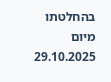בהחלטתו מיום 29.10.2025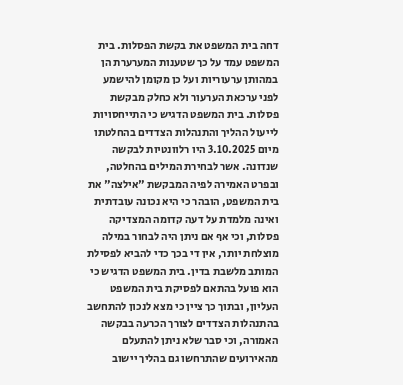דחה בית המשפט את בקשת הפסלות. בית המשפט עמד על כך שטענות המערערת הן במהותן ערעוריות ועל כן מקומן להישמע לפני ערכאת הערעור ולא כחלק מבקשת פסלות. בית המשפט הדגיש כי התייחסויות לייעול ההליך והתנהלות הצדדים בהחלטתו מיום 3.10.2025 היו רלוונטיות לבקשה שנדונה. אשר לבחירת המילים בהחלטה, ובפרט האמירה לפיה המבקשת "אילצה" את בית המשפט, הובהר כי היא נכונה עובדתית ואינה מלמדת על דעה קדומה המצדיקה פסלות, וכי אף אם ניתן היה לבחור במילה מוצלחת יותר, אין די בכך כדי להביא לפסילת המותב מלשבת בדין. בית המשפט הדגיש כי הוא פועל בהתאם לפסיקת בית המשפט העליון, ובתוך כך ציין כי מצא לנכון להתחשב בהתנהלות הצדדים לצורך הכרעה בבקשה האמורה, וכי סבר שלא ניתן להתעלם מהאירועים שהתרחשו גם בהליך יישוב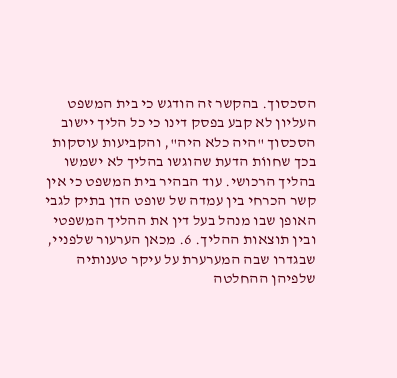הסכסוך. בהקשר זה הודגש כי בית המשפט העליון לא קבע בפסק דינו כי כל הליך יישוב הסכסוך "היה כלא היה", והקביעות עוסקות בכך שחווֹת הדעת שהוגשו בהליך לא ישמשו בהליך הרכושי. עוד הבהיר בית המשפט כי אין קשר הכרחי בין עמדה של שופט הדן בתיק לגבי האופן שבו מנהל בעל דין את ההליך המשפטי ובין תוצאות ההליך. 6. מכאן הערעור שלפניי, שבגדרו שבה המערערת על עיקר טענותיה שלפיהן ההחלטה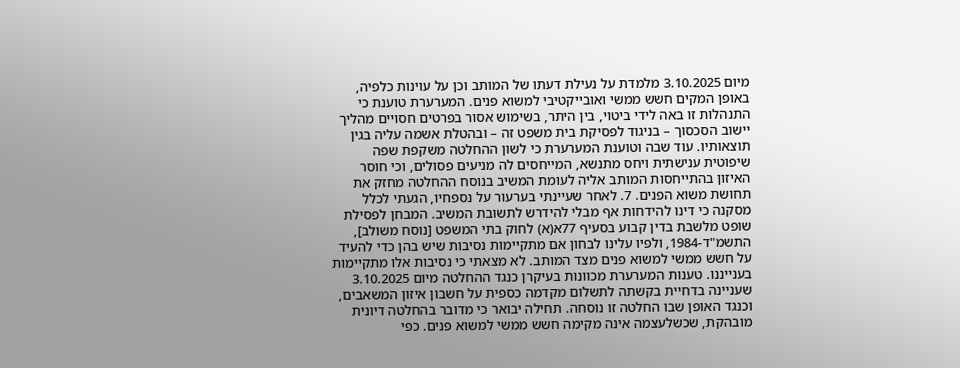מיום 3.10.2025 מלמדת על נעילת דעתו של המותב וכן על עוינות כלפיה, באופן המקים חשש ממשי ואובייקטיבי למשוא פנים. המערערת טוענת כי התנהלות זו באה לידי ביטוי, בין היתר, בשימוש אסור בפרטים חסויים מהליך יישוב הסכסוך – בניגוד לפסיקת בית משפט זה – ובהטלת אשמה עליה בגין תוצאותיו. עוד שבה וטוענת המערערת כי לשון ההחלטה משקפת שפה שיפוטית ענישתית ויחס מתנשא, המייחסים לה מניעים פסולים, וכי חוסר האיזון בהתייחסות המותב אליה לעומת המשיב בנוסח ההחלטה מחזק את תחושת משוא הפנים. 7. לאחר שעיינתי בערעור על נספחיו, הגעתי לכלל מסקנה כי דינו להידחות אף מבלי להידרש לתשובת המשיב. המבחן לפסילת שופט מלשבת בדין קבוע בסעיף 77א(א) לחוק בתי המשפט [נוסח משולב], התשמ"ד-1984, ולפיו עלינו לבחון אם מתקיימות נסיבות שיש בהן כדי להעיד על חשש ממשי למשוא פנים מצד המותב. לא מצאתי כי נסיבות אלו מתקיימות בענייננו. טענות המערערת מכוונות בעיקרן כנגד ההחלטה מיום 3.10.2025 שעניינה בדחיית בקשתה לתשלום מקדמה כספית על חשבון איזון המשאבים, וכנגד האופן שבו החלטה זו נוסחה. תחילה יבואר כי מדובר בהחלטה דיונית מובהקת, שכשלעצמה אינה מקימה חשש ממשי למשוא פנים. כפי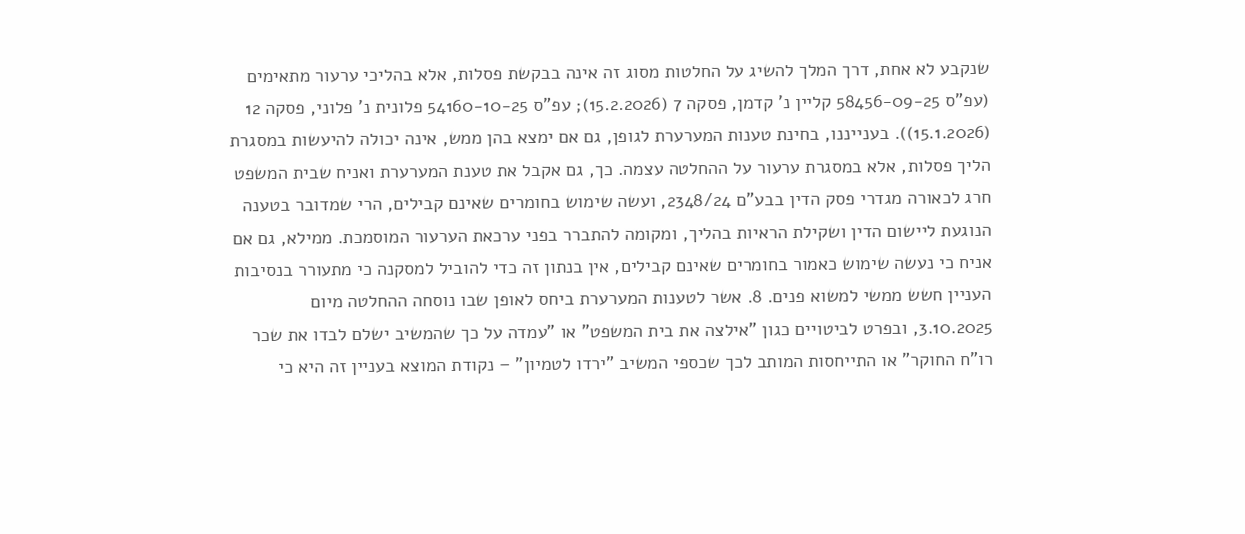שנקבע לא אחת, דרך המלך להשיג על החלטות מסוג זה אינה בבקשת פסלות, אלא בהליכי ערעור מתאימים (עפ"ס 58456-09-25 קליין נ' קדמן, פסקה 7 (15.2.2026); עפ"ס 54160-10-25 פלונית נ' פלוני, פסקה 12 (15.1.2026)). בענייננו, בחינת טענות המערערת לגופן, גם אם ימצא בהן ממש, אינה יכולה להיעשות במסגרת הליך פסלות, אלא במסגרת ערעור על ההחלטה עצמה. כך, גם אקבל את טענת המערערת ואניח שבית המשפט חרג לכאורה מגדרי פסק הדין בבע"ם 2348/24, ועשה שימוש בחומרים שאינם קבילים, הרי שמדובר בטענה הנוגעת ליישום הדין ושקילת הראיות בהליך, ומקומה להתברר בפני ערכאת הערעור המוסמכת. ממילא, גם אם אניח כי נעשה שימוש כאמור בחומרים שאינם קבילים, אין בנתון זה כדי להוביל למסקנה כי מתעורר בנסיבות העניין חשש ממשי למשוא פנים. 8. אשר לטענות המערערת ביחס לאופן שבו נוסחה ההחלטה מיום 3.10.2025, ובפרט לביטויים כגון "אילצה את בית המשפט" או "עמדה על כך שהמשיב ישלם לבדו את שכר רו"ח החוקר" או התייחסות המותב לכך שכספי המשיב "ירדו לטמיון" – נקודת המוצא בעניין זה היא כי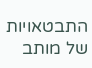התבטאויות של מותב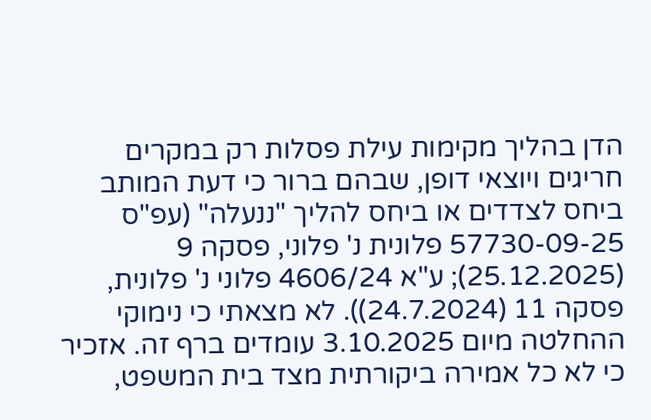הדן בהליך מקימות עילת פסלות רק במקרים חריגים ויוצאי דופן, שבהם ברור כי דעת המותב ביחס לצדדים או ביחס להליך "ננעלה" (עפ"ס 57730-09-25 פלונית נ' פלוני, פסקה 9 (25.12.2025); ע"א 4606/24 פלוני נ' פלונית, פסקה 11 (24.7.2024)). לא מצאתי כי נימוקי ההחלטה מיום 3.10.2025 עומדים ברף זה. אזכיר כי לא כל אמירה ביקורתית מצד בית המשפט,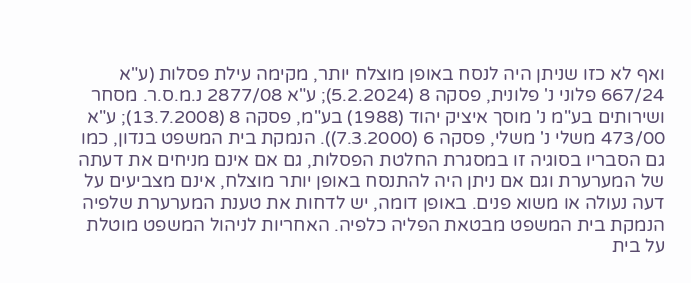ואף לא כזו שניתן היה לנסח באופן מוצלח יותר, מקימה עילת פסלות (ע"א 667/24 פלוני נ' פלונית, פסקה 8 (5.2.2024); ע"א 2877/08 נ.מ.ס.ר. מסחר ושירותים בע"מ נ' מוסך איציק יהוד (1988) בע"מ, פסקה 8 (13.7.2008); ע"א 473/00 משלי נ' משלי, פסקה 6 (7.3.2000)). הנמקת בית המשפט בנדון, כמו גם הסבריו בסוגיה זו במסגרת החלטת הפסלות, גם אם אינם מניחים את דעתה של המערערת וגם אם ניתן היה להתנסח באופן יותר מוצלח, אינם מצביעים על דעה נעולה או משוא פנים. באופן דומה, יש לדחות את טענת המערערת שלפיה הנמקת בית המשפט מבטאת הפליה כלפיה. האחריות לניהול המשפט מוטלת על בית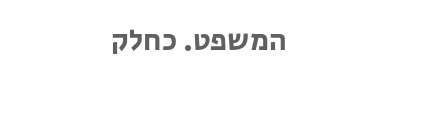המשפט. כחלק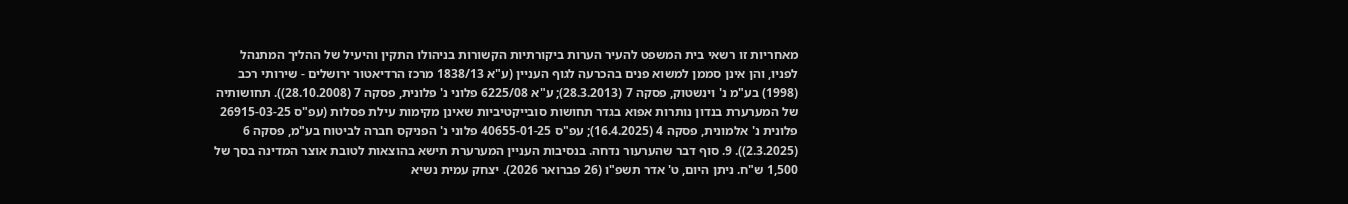מאחריות זו רשאי בית המשפט להעיר הערות ביקורתיות הקשורות בניהולו התקין והיעיל של ההליך המתנהל לפניו, והן אינן סממן למשוא פנים בהכרעה לגוף העניין (ע"א 1838/13 מרכז הרדיאטור ירושלים - שירותי רכב (1998) בע"מ נ' וינשטוק, פסקה 7 (28.3.2013); ע"א 6225/08 פלוני נ' פלונית, פסקה 7 (28.10.2008)). תחושותיה של המערערת בנדון נותרות אפוא בגדר תחושות סובייקטיביות שאינן מקימות עילת פסלות (עפ"ס 26915-03-25 פלונית נ' אלמונית, פסקה 4 (16.4.2025); עפ"ס 40655-01-25 פלוני נ' הפניקס חברה לביטוח בע"מ, פסקה 6 (2.3.2025)). 9. סוף דבר שהערעור נדחה. בנסיבות העניין המערערת תישא בהוצאות לטובת אוצר המדינה בסך של 1,500 ש"ח. ניתן היום, ט' אדר תשפ"ו (26 פברואר 2026). יצחק עמית נשיא